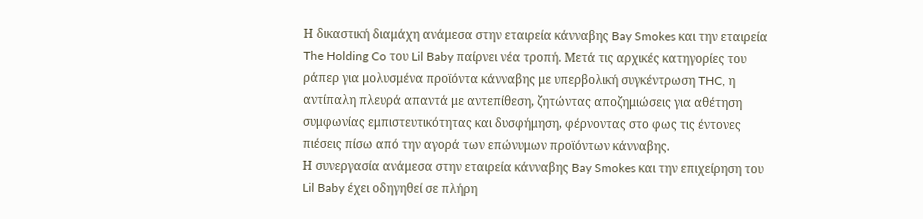Η δικαστική διαμάχη ανάμεσα στην εταιρεία κάνναβης Bay Smokes και την εταιρεία The Holding Co του Lil Baby παίρνει νέα τροπή. Μετά τις αρχικές κατηγορίες του ράπερ για μολυσμένα προϊόντα κάνναβης με υπερβολική συγκέντρωση THC, η αντίπαλη πλευρά απαντά με αντεπίθεση, ζητώντας αποζημιώσεις για αθέτηση συμφωνίας εμπιστευτικότητας και δυσφήμηση, φέρνοντας στο φως τις έντονες πιέσεις πίσω από την αγορά των επώνυμων προϊόντων κάνναβης.
Η συνεργασία ανάμεσα στην εταιρεία κάνναβης Bay Smokes και την επιχείρηση του Lil Baby έχει οδηγηθεί σε πλήρη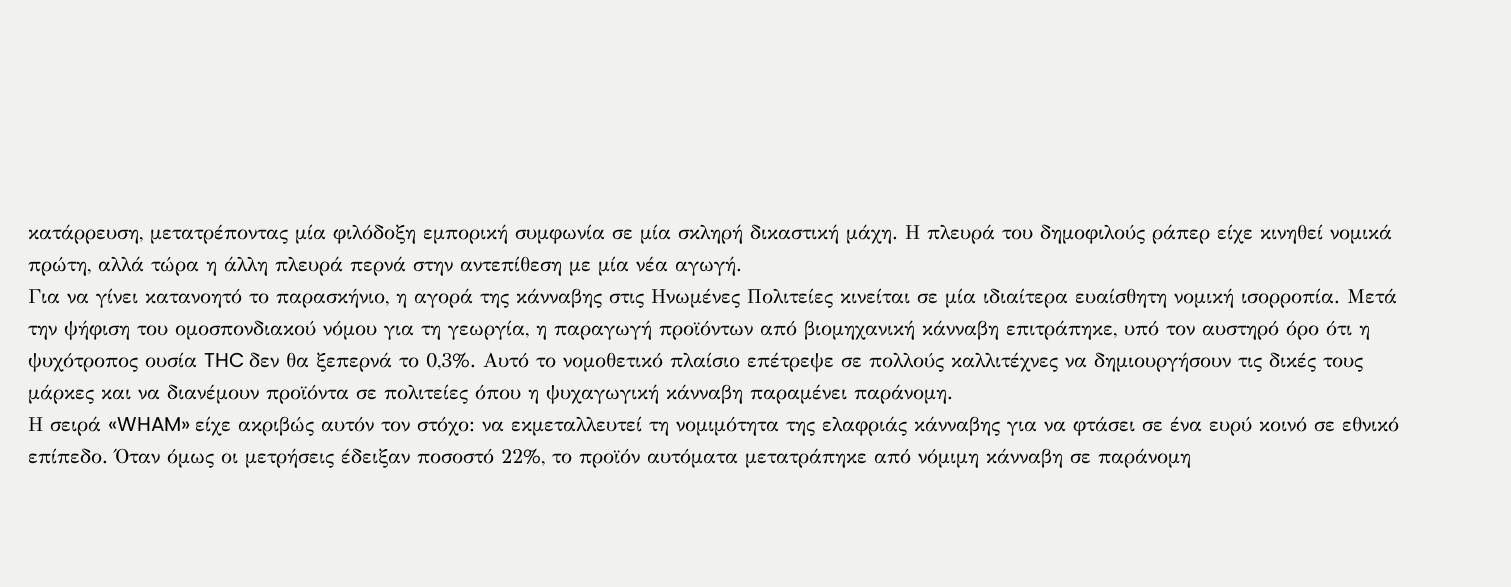κατάρρευση, μετατρέποντας μία φιλόδοξη εμπορική συμφωνία σε μία σκληρή δικαστική μάχη. Η πλευρά του δημοφιλούς ράπερ είχε κινηθεί νομικά πρώτη, αλλά τώρα η άλλη πλευρά περνά στην αντεπίθεση με μία νέα αγωγή.
Για να γίνει κατανοητό το παρασκήνιο, η αγορά της κάνναβης στις Ηνωμένες Πολιτείες κινείται σε μία ιδιαίτερα ευαίσθητη νομική ισορροπία. Μετά την ψήφιση του ομοσπονδιακού νόμου για τη γεωργία, η παραγωγή προϊόντων από βιομηχανική κάνναβη επιτράπηκε, υπό τον αυστηρό όρο ότι η ψυχότροπος ουσία THC δεν θα ξεπερνά το 0,3%. Αυτό το νομοθετικό πλαίσιο επέτρεψε σε πολλούς καλλιτέχνες να δημιουργήσουν τις δικές τους μάρκες και να διανέμουν προϊόντα σε πολιτείες όπου η ψυχαγωγική κάνναβη παραμένει παράνομη.
Η σειρά «WHAM» είχε ακριβώς αυτόν τον στόχο: να εκμεταλλευτεί τη νομιμότητα της ελαφριάς κάνναβης για να φτάσει σε ένα ευρύ κοινό σε εθνικό επίπεδο. Όταν όμως οι μετρήσεις έδειξαν ποσοστό 22%, το προϊόν αυτόματα μετατράπηκε από νόμιμη κάνναβη σε παράνομη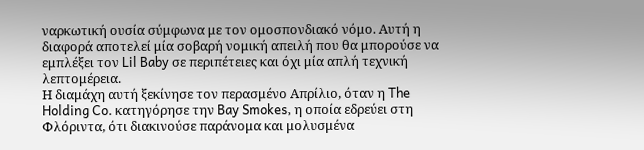ναρκωτική ουσία σύμφωνα με τον ομοσπονδιακό νόμο. Αυτή η διαφορά αποτελεί μία σοβαρή νομική απειλή που θα μπορούσε να εμπλέξει τον Lil Baby σε περιπέτειες και όχι μία απλή τεχνική λεπτομέρεια.
Η διαμάχη αυτή ξεκίνησε τον περασμένο Απρίλιο, όταν η The Holding Co. κατηγόρησε την Bay Smokes, η οποία εδρεύει στη Φλόριντα, ότι διακινούσε παράνομα και μολυσμένα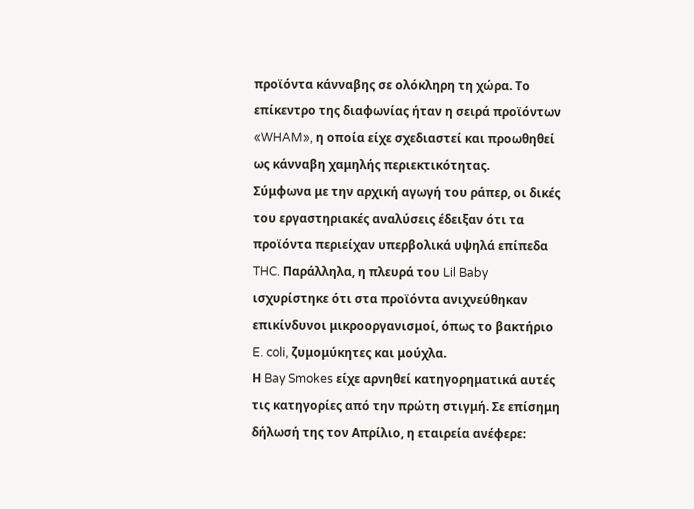προϊόντα κάνναβης σε ολόκληρη τη χώρα. Το επίκεντρο της διαφωνίας ήταν η σειρά προϊόντων «WHAM», η οποία είχε σχεδιαστεί και προωθηθεί ως κάνναβη χαμηλής περιεκτικότητας.
Σύμφωνα με την αρχική αγωγή του ράπερ, οι δικές του εργαστηριακές αναλύσεις έδειξαν ότι τα προϊόντα περιείχαν υπερβολικά υψηλά επίπεδα THC. Παράλληλα, η πλευρά του Lil Baby ισχυρίστηκε ότι στα προϊόντα ανιχνεύθηκαν επικίνδυνοι μικροοργανισμοί, όπως το βακτήριο E. coli, ζυμομύκητες και μούχλα.
Η Bay Smokes είχε αρνηθεί κατηγορηματικά αυτές τις κατηγορίες από την πρώτη στιγμή. Σε επίσημη δήλωσή της τον Απρίλιο, η εταιρεία ανέφερε: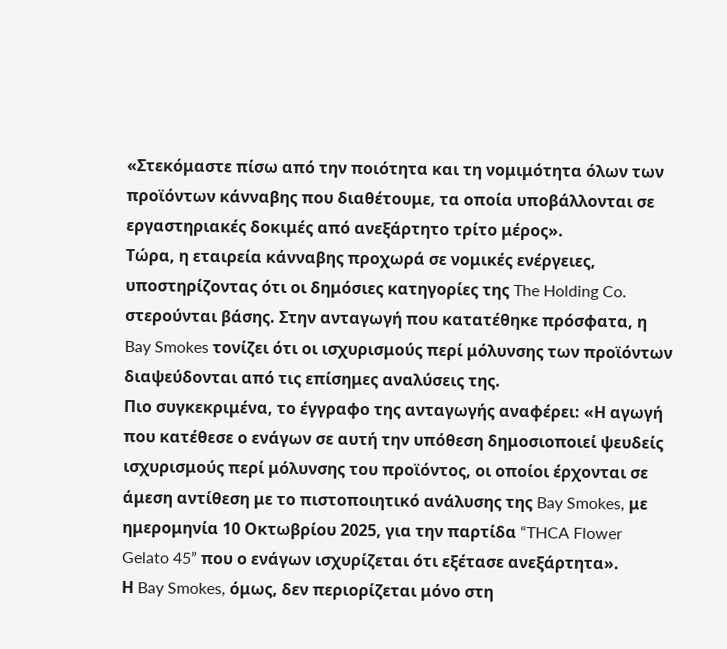«Στεκόμαστε πίσω από την ποιότητα και τη νομιμότητα όλων των προϊόντων κάνναβης που διαθέτουμε, τα οποία υποβάλλονται σε εργαστηριακές δοκιμές από ανεξάρτητο τρίτο μέρος».
Τώρα, η εταιρεία κάνναβης προχωρά σε νομικές ενέργειες, υποστηρίζοντας ότι οι δημόσιες κατηγορίες της The Holding Co. στερούνται βάσης. Στην ανταγωγή που κατατέθηκε πρόσφατα, η Bay Smokes τονίζει ότι οι ισχυρισμούς περί μόλυνσης των προϊόντων διαψεύδονται από τις επίσημες αναλύσεις της.
Πιο συγκεκριμένα, το έγγραφο της ανταγωγής αναφέρει: «Η αγωγή που κατέθεσε ο ενάγων σε αυτή την υπόθεση δημοσιοποιεί ψευδείς ισχυρισμούς περί μόλυνσης του προϊόντος, οι οποίοι έρχονται σε άμεση αντίθεση με το πιστοποιητικό ανάλυσης της Bay Smokes, με ημερομηνία 10 Οκτωβρίου 2025, για την παρτίδα “THCA Flower Gelato 45” που ο ενάγων ισχυρίζεται ότι εξέτασε ανεξάρτητα».
Η Bay Smokes, όμως, δεν περιορίζεται μόνο στη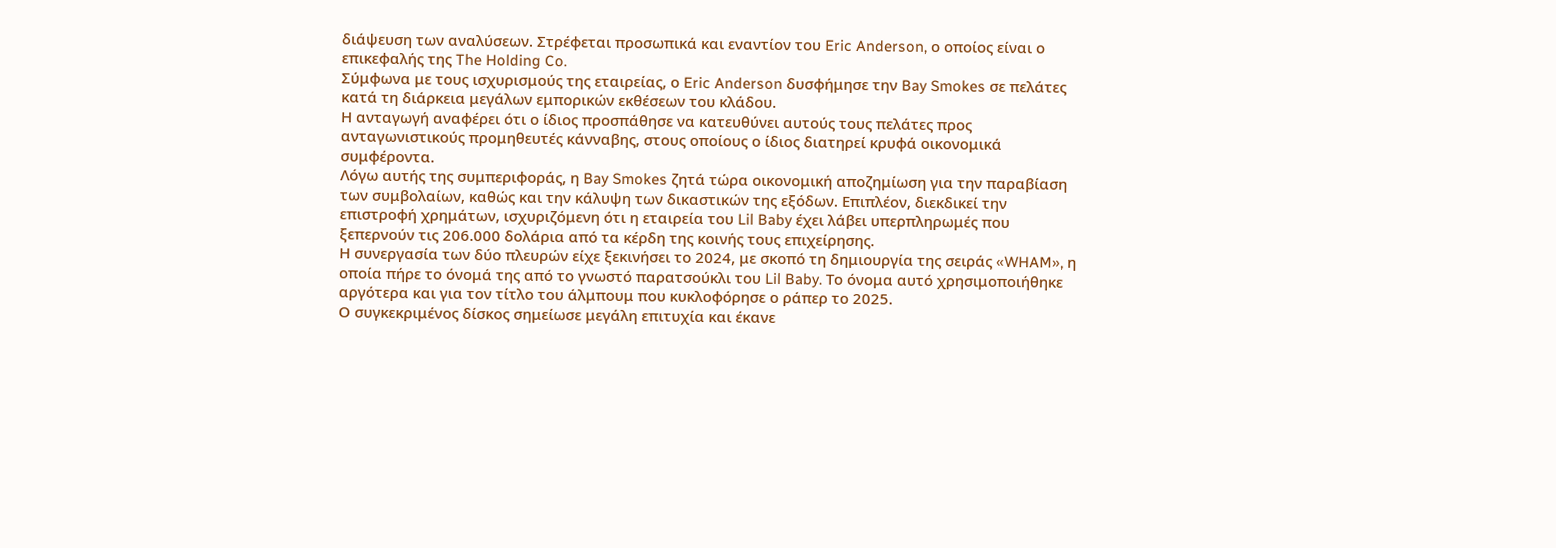διάψευση των αναλύσεων. Στρέφεται προσωπικά και εναντίον του Eric Anderson, ο οποίος είναι ο επικεφαλής της The Holding Co.
Σύμφωνα με τους ισχυρισμούς της εταιρείας, ο Eric Anderson δυσφήμησε την Bay Smokes σε πελάτες κατά τη διάρκεια μεγάλων εμπορικών εκθέσεων του κλάδου.
Η ανταγωγή αναφέρει ότι ο ίδιος προσπάθησε να κατευθύνει αυτούς τους πελάτες προς ανταγωνιστικούς προμηθευτές κάνναβης, στους οποίους ο ίδιος διατηρεί κρυφά οικονομικά συμφέροντα.
Λόγω αυτής της συμπεριφοράς, η Bay Smokes ζητά τώρα οικονομική αποζημίωση για την παραβίαση των συμβολαίων, καθώς και την κάλυψη των δικαστικών της εξόδων. Επιπλέον, διεκδικεί την επιστροφή χρημάτων, ισχυριζόμενη ότι η εταιρεία του Lil Baby έχει λάβει υπερπληρωμές που ξεπερνούν τις 206.000 δολάρια από τα κέρδη της κοινής τους επιχείρησης.
Η συνεργασία των δύο πλευρών είχε ξεκινήσει το 2024, με σκοπό τη δημιουργία της σειράς «WHAM», η οποία πήρε το όνομά της από το γνωστό παρατσούκλι του Lil Baby. Το όνομα αυτό χρησιμοποιήθηκε αργότερα και για τον τίτλο του άλμπουμ που κυκλοφόρησε ο ράπερ το 2025.
Ο συγκεκριμένος δίσκος σημείωσε μεγάλη επιτυχία και έκανε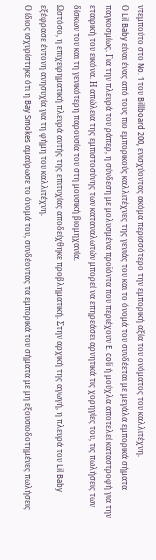ντεμπούτο στο No. 1 του Billboard 200, ενισχύοντας ακόμα περισσότερο την εμπορική αξία του ονόματος του καλλιτέχνη.
Ο Lil Baby είναι ένας από τους πιο εμπορικούς καλλιτέχνες της γενιάς του και το όνομά του συνδέεται με μεγάλα εμπορικά σήματα παγκοσμίως. Για την πλευρά του ράπερ, η σύνδεση με μολυσμένα προϊόντα που περιέχουν E. coli ή μούχλα αποτελεί καταστροφή για την εταιρική του εικόνα. Η απώλεια της εμπιστοσύνης των καταναλωτών μπορεί να επηρεάσει αρνητικά τις χορηγίες του, τις πωλήσεις των δίσκων του και τη γενικότερη παρουσία του στη μουσική βιομηχανία.
Ωστόσο, η επιχειρηματική πλευρά αυτής της επιτυχίας αποδείχθηκε προβληματική. Στην αρχική της αγωγή, η πλευρά του Lil Baby εξέφρασε έντονη ανησυχία για τη φήμη του καλλιτέχνη.
Ο ίδιος ισχυρίστηκε ότι η Bay Smokes αμαύρωσε το όνομά του, συνδέοντας τα εμπορικά του σήματα με μη εξουσιοδοτημένες πωλήσεις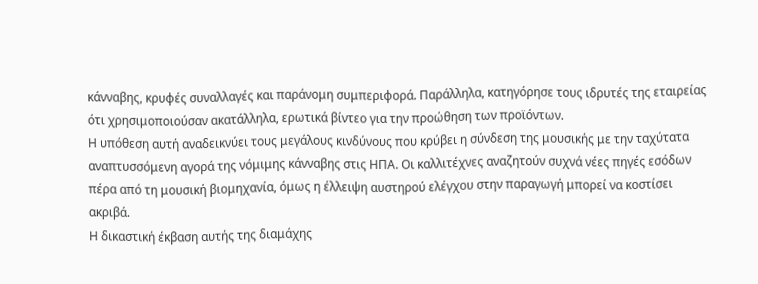κάνναβης, κρυφές συναλλαγές και παράνομη συμπεριφορά. Παράλληλα, κατηγόρησε τους ιδρυτές της εταιρείας ότι χρησιμοποιούσαν ακατάλληλα, ερωτικά βίντεο για την προώθηση των προϊόντων.
Η υπόθεση αυτή αναδεικνύει τους μεγάλους κινδύνους που κρύβει η σύνδεση της μουσικής με την ταχύτατα αναπτυσσόμενη αγορά της νόμιμης κάνναβης στις ΗΠΑ. Οι καλλιτέχνες αναζητούν συχνά νέες πηγές εσόδων πέρα από τη μουσική βιομηχανία, όμως η έλλειψη αυστηρού ελέγχου στην παραγωγή μπορεί να κοστίσει ακριβά.
Η δικαστική έκβαση αυτής της διαμάχης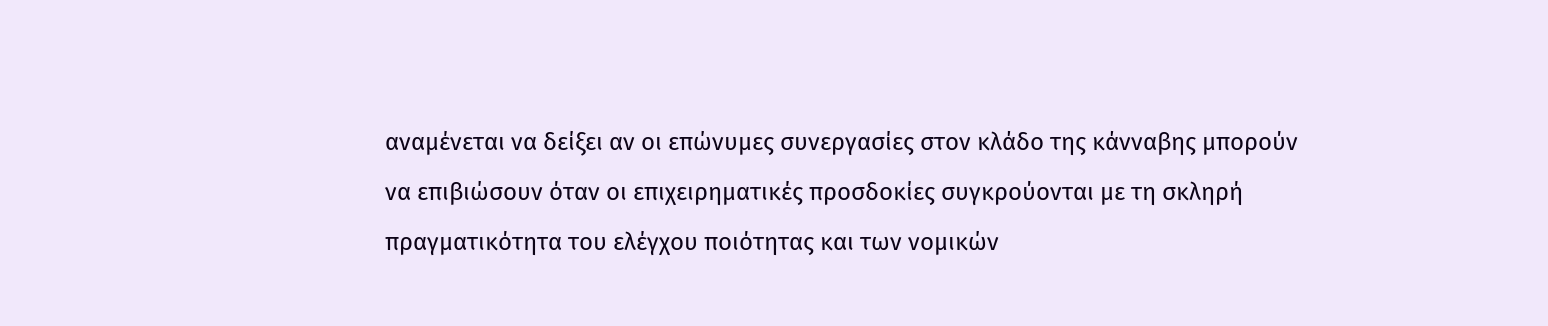αναμένεται να δείξει αν οι επώνυμες συνεργασίες στον κλάδο της κάνναβης μπορούν να επιβιώσουν όταν οι επιχειρηματικές προσδοκίες συγκρούονται με τη σκληρή πραγματικότητα του ελέγχου ποιότητας και των νομικών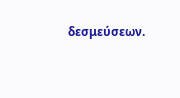δεσμεύσεων.